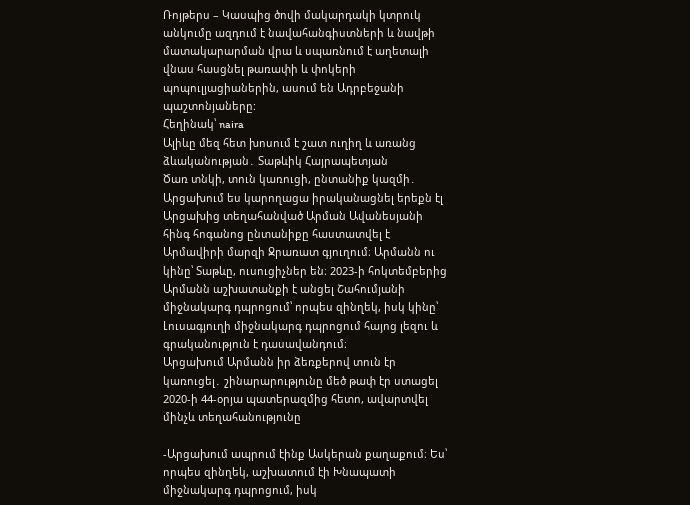Ռոյթերս – Կասպից ծովի մակարդակի կտրուկ անկումը ազդում է նավահանգիստների և նավթի մատակարարման վրա և սպառնում է աղետալի վնաս հասցնել թառափի և փոկերի պոպուլյացիաներին, ասում են Ադրբեջանի պաշտոնյաները:
Հեղինակ՝ naira
Ալիևը մեզ հետ խոսում է շատ ուղիղ և առանց ձևականության․ Տաթևիկ Հայրապետյան
Ծառ տնկի, տուն կառուցի, ընտանիք կազմի․ Արցախում ես կարողացա իրականացնել երեքն էլ
Արցախից տեղահանված Արման Ավանեսյանի հինգ հոգանոց ընտանիքը հաստատվել է Արմավիրի մարզի Ջրառատ գյուղում։ Արմանն ու կինը՝ Տաթևը, ուսուցիչներ են։ 2023-ի հոկտեմբերից Արմանն աշխատանքի է անցել Շահումյանի միջնակարգ դպրոցում՝ որպես զինղեկ, իսկ կինը՝ Լուսագյուղի միջնակարգ դպրոցում հայոց լեզու և գրականություն է դասավանդում։
Արցախում Արմանն իր ձեռքերով տուն էր կառուցել․ շինարարությունը մեծ թափ էր ստացել 2020-ի 44-օրյա պատերազմից հետո, ավարտվել մինչև տեղահանությունը

-Արցախում ապրում էինք Ասկերան քաղաքում։ Ես՝ որպես զինղեկ, աշխատում էի Խնապատի միջնակարգ դպրոցում, իսկ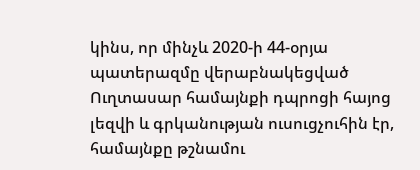կինս, որ մինչև 2020-ի 44-օրյա պատերազմը վերաբնակեցված Ուղտասար համայնքի դպրոցի հայոց լեզվի և գրկանության ուսուցչուհին էր, համայնքը թշնամու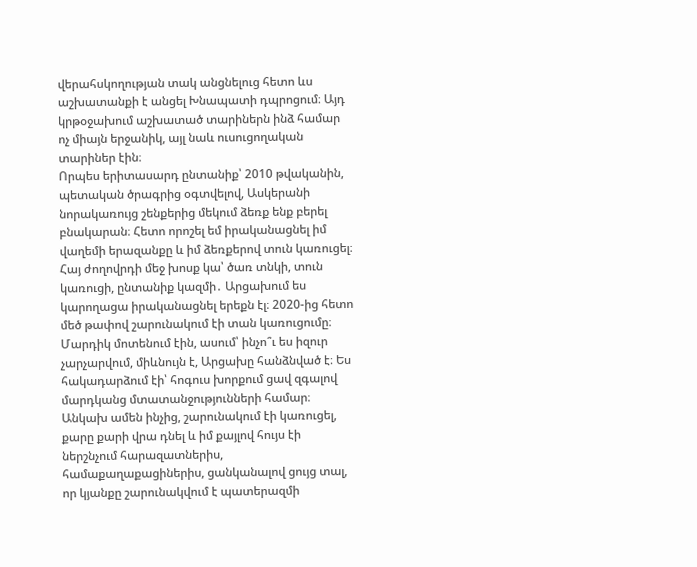վերահսկողության տակ անցնելուց հետո ևս աշխատանքի է անցել Խնապատի դպրոցում։ Այդ կրթօջախում աշխատած տարիներն ինձ համար ոչ միայն երջանիկ, այլ նաև ուսուցողական տարիներ էին։
Որպես երիտասարդ ընտանիք՝ 2010 թվականին, պետական ծրագրից օգտվելով, Ասկերանի նորակառույց շենքերից մեկում ձեռք ենք բերել բնակարան։ Հետո որոշել եմ իրականացնել իմ վաղեմի երազանքը և իմ ձեռքերով տուն կառուցել։ Հայ ժողովրդի մեջ խոսք կա՝ ծառ տնկի, տուն կառուցի, ընտանիք կազմի․ Արցախում ես կարողացա իրականացնել երեքն էլ։ 2020-ից հետո մեծ թափով շարունակում էի տան կառուցումը։ Մարդիկ մոտենում էին, ասում՝ ինչո՞ւ ես իզուր չարչարվում, միևնույն է, Արցախը հանձնված է։ Ես հակադարձում էի՝ հոգուս խորքում ցավ զգալով մարդկանց մտատանջությունների համար։ Անկախ ամեն ինչից, շարունակում էի կառուցել, քարը քարի վրա դնել և իմ քայլով հույս էի ներշնչում հարազատներիս, համաքաղաքացիներիս, ցանկանալով ցույց տալ, որ կյանքը շարունակվում է պատերազմի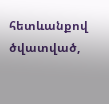հետևանքով ծվատված,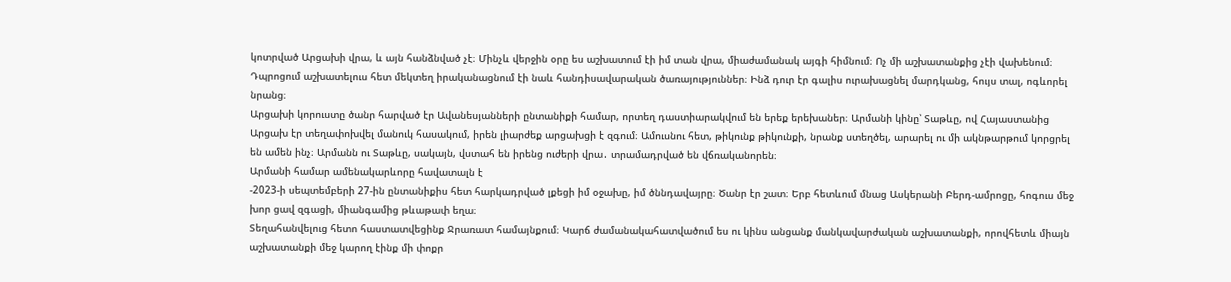կոտրված Արցախի վրա, և այն հանձնված չէ։ Մինչև վերջին օրը ես աշխատում էի իմ տան վրա, միաժամանակ այգի հիմնում։ Ոչ մի աշխատանքից չէի վախենում։
Դպրոցում աշխատելուս հետ մեկտեղ իրականացնում էի նաև հանդիսավարական ծառայություններ։ Ինձ դուր էր գալիս ուրախացնել մարդկանց, հույս տալ, ոգևորել նրանց։
Արցախի կորուստը ծանր հարված էր Ավանեսյանների ընտանիքի համար, որտեղ դաստիարակվում են երեք երեխաներ։ Արմանի կինը՝ Տաթևը, ով Հայաստանից Արցախ էր տեղափոխվել մանուկ հասակում, իրեն լիարժեք արցախցի է զգում։ Ամուսնու հետ, թիկունք թիկունքի, նրանք ստեղծել, արարել ու մի ակնթարթում կորցրել են ամեն ինչ։ Արմանն ու Տաթևը, սակայն, վստահ են իրենց ուժերի վրա․ տրամադրված են վճռականորեն։
Արմանի համար ամենակարևորը հավատալն է
-2023-ի սեպտեմբերի 27-ին ընտանիքիս հետ հարկադրված լքեցի իմ օջախը, իմ ծննդավայրը։ Ծանր էր շատ։ Երբ հետևում մնաց Ասկերանի Բերդ-ամրոցը, հոգուս մեջ խոր ցավ զգացի, միանգամից թևաթափ եղա։
Տեղահանվելուց հետո հաստատվեցինք Ջրառատ համայնքում։ Կարճ ժամանակահատվածում ես ու կինս անցանք մանկավարժական աշխատանքի, որովհետև միայն աշխատանքի մեջ կարող էինք մի փոքր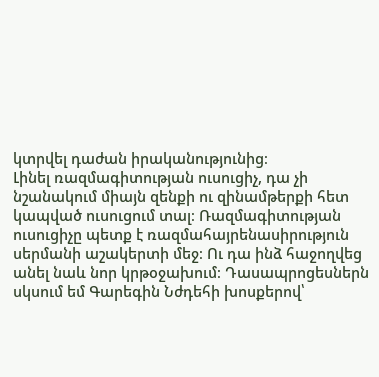կտրվել դաժան իրականությունից։
Լինել ռազմագիտության ուսուցիչ, դա չի նշանակում միայն զենքի ու զինամթերքի հետ կապված ուսուցում տալ։ Ռազմագիտության ուսուցիչը պետք է ռազմահայրենասիրություն սերմանի աշակերտի մեջ։ Ու դա ինձ հաջողվեց անել նաև նոր կրթօջախում։ Դասապրոցեսներն սկսում եմ Գարեգին Նժդեհի խոսքերով՝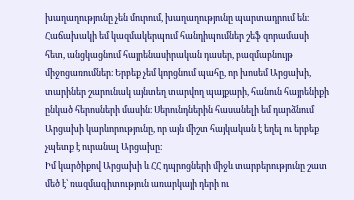խաղաղությունը չեն մուրում, խաղաղությունը պարտադրում են։
Հաճախակի եմ կազմակերպում հանդիպումներ շեֆ զորամասի հետ, անցկացնում հայրենասիրական դասեր, բազմաբնույթ միջոցառումներ։ Երբեք չեմ կորցնում պահը, որ խոսեմ Արցախի, տարիներ շարունակ այնտեղ տարվող պայքարի, հանուն հայրենիքի ընկած հերոսների մասին։ Սերունդներին հասանելի եմ դարձնում Արցախի կարևորությունը, որ այն միշտ հայկական է եղել ու երբեք չպետք է ուրանալ Արցախը։
Իմ կարծիքով Արցախի և ՀՀ դպրոցների միջև տարբերությունը շատ մեծ է՝ ռազմագիտություն առարկայի դերի ու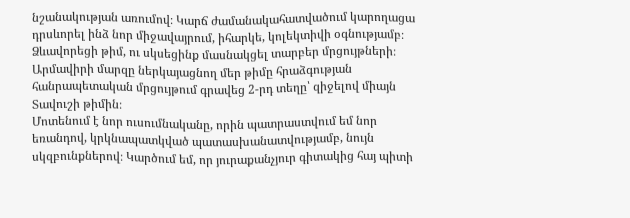նշանակության առումով։ Կարճ ժամանակահատվածում կարողացա դրսևորել ինձ նոր միջավայրում, իհարկե, կոլեկտիվի օգնությամբ։ Ձևավորեցի թիմ, ու սկսեցինք մասնակցել տարբեր մրցույթների։ Արմավիրի մարզը ներկայացնող մեր թիմը հրաձգության հանրապետական մրցույթում գրավեց 2-րդ տեղը՝ զիջելով միայն Տավուշի թիմին։
Մոտենում է նոր ուսումնականը, որին պատրաստվում եմ նոր եռանդով, կրկնապատկված պատասխանատվությամբ, նույն սկզբունքներով։ Կարծում եմ, որ յուրաքանչյուր գիտակից հայ պիտի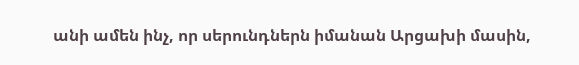անի ամեն ինչ, որ սերունդներն իմանան Արցախի մասին,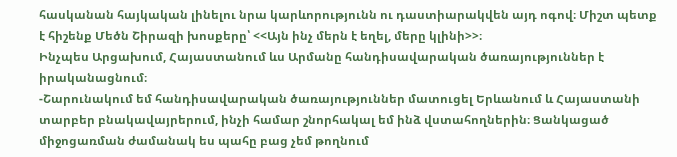հասկանան հայկական լինելու նրա կարևորությունն ու դաստիարակվեն այդ ոգով։ Միշտ պետք է հիշենք Մեծն Շիրազի խոսքերը՝ <<Այն ինչ մերն է եղել, մերը կլինի>>։
Ինչպես Արցախում, Հայաստանում ևս Արմանը հանդիսավարական ծառայություններ է իրականացնում։
-Շարունակում եմ հանդիսավարական ծառայություններ մատուցել Երևանում և Հայաստանի տարբեր բնակավայրերում, ինչի համար շնորհակալ եմ ինձ վստահողներին։ Ցանկացած միջոցառման ժամանակ ես պահը բաց չեմ թողնում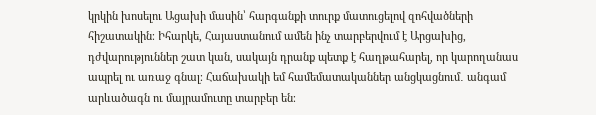կրկին խոսելու Ացախի մասին՝ հարգանքի տուրք մատուցելով զոհվածների հիշատակին։ Իհարկե, Հայաստանում ամեն ինչ տարբերվում է Արցախից, դժվարություններ շատ կան, սակայն դրանք պետք է հաղթահարել, որ կարողանաս ապրել ու առաջ գնալ։ Հաճախակի եմ համեմատականներ անցկացնում․ անգամ արևածագն ու մայրամուտը տարբեր են։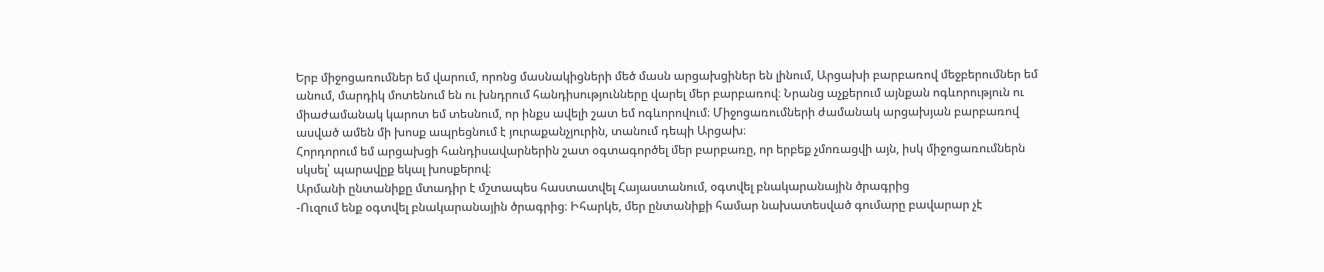Երբ միջոցառումներ եմ վարում, որոնց մասնակիցների մեծ մասն արցախցիներ են լինում, Արցախի բարբառով մեջբերումներ եմ անում, մարդիկ մոտենում են ու խնդրում հանդիսությունները վարել մեր բարբառով։ Նրանց աչքերում այնքան ոգևորություն ու միաժամանակ կարոտ եմ տեսնում, որ ինքս ավելի շատ եմ ոգևորովում։ Միջոցառումների ժամանակ արցախյան բարբառով ասված ամեն մի խոսք ապրեցնում է յուրաքանչյուրին, տանում դեպի Արցախ։
Հորդորում եմ արցախցի հանդիսավարներին շատ օգտագործել մեր բարբառը, որ երբեք չմոռացվի այն, իսկ միջոցառումներն սկսել՝ պարավըք եկալ խոսքերով։
Արմանի ընտանիքը մտադիր է մշտապես հաստատվել Հայաստանում, օգտվել բնակարանային ծրագրից
-Ուզում ենք օգտվել բնակարանային ծրագրից։ Իհարկե, մեր ընտանիքի համար նախատեսված գումարը բավարար չէ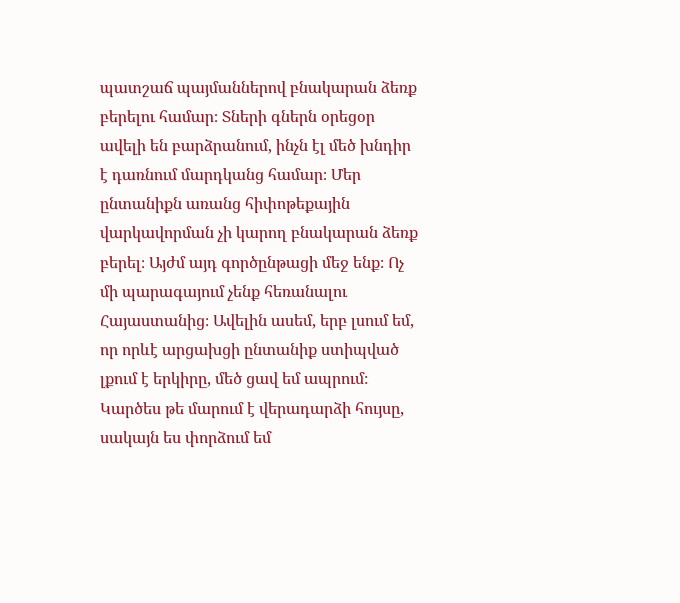պատշաճ պայմաններով բնակարան ձեռք բերելու համար։ Տների գներն օրեցօր ավելի են բարձրանում, ինչն էլ մեծ խնդիր է դառնում մարդկանց համար։ Մեր ընտանիքն առանց հիփոթեքային վարկավորման չի կարող բնակարան ձեռք բերել։ Այժմ այդ գործընթացի մեջ ենք։ Ոչ մի պարագայում չենք հեռանալու Հայաստանից։ Ավելին ասեմ, երբ լսում եմ, որ որևէ արցախցի ընտանիք ստիպված լքում է երկիրը, մեծ ցավ եմ ապրում։ Կարծես թե մարում է վերադարձի հույսը, սակայն ես փորձում եմ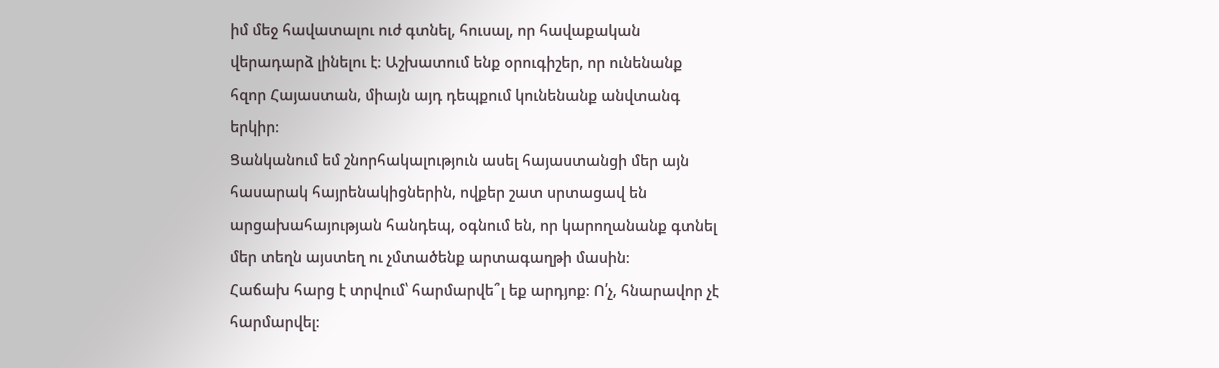իմ մեջ հավատալու ուժ գտնել, հուսալ, որ հավաքական վերադարձ լինելու է։ Աշխատում ենք օրուգիշեր, որ ունենանք հզոր Հայաստան, միայն այդ դեպքում կունենանք անվտանգ երկիր։
Ցանկանում եմ շնորհակալություն ասել հայաստանցի մեր այն հասարակ հայրենակիցներին, ովքեր շատ սրտացավ են արցախահայության հանդեպ, օգնում են, որ կարողանանք գտնել մեր տեղն այստեղ ու չմտածենք արտագաղթի մասին։
Հաճախ հարց է տրվում՝ հարմարվե՞լ եք արդյոք։ Ո՛չ, հնարավոր չէ հարմարվել։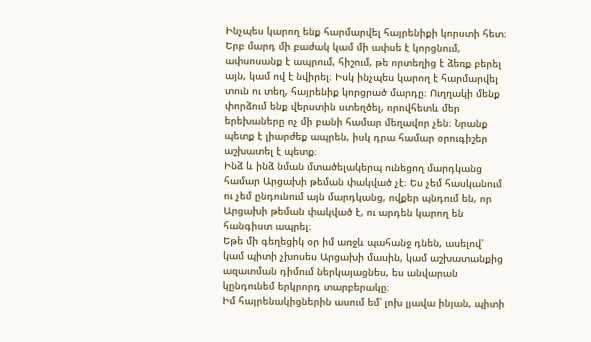Ինչպես կարող ենք հարմարվել հայրենիքի կորստի հետ։ Երբ մարդ մի բաժակ կամ մի ափսե է կորցնում, ափսոսանք է ապրում, հիշում, թե որտեղից է ձեռք բերել այն, կամ ով է նվիրել։ Իսկ ինչպես կարող է հարմարվել տուն ու տեղ, հայրենիք կորցրած մարդը։ Ուղղակի մենք փորձում ենք վերստին ստեղծել, որովհետև մեր երեխաները ոչ մի բանի համար մեղավոր չեն։ Նրանք պետք է լիարժեք ապրեն, իսկ դրա համար օրուգիշեր աշխատել է պետք։
Ինձ և ինձ նման մտածելակերպ ունեցող մարդկանց համար Արցախի թեման փակված չէ։ Ես չեմ հասկանում ու չեմ ընդունում այն մարդկանց, ովքեր պնդում են, որ Արցախի թեման փակված է, ու արդեն կարող են հանգիստ ապրել։
Եթե մի գեղեցիկ օր իմ առջև պահանջ դնեն, ասելով՝ կամ պիտի չխոսես Արցախի մասին, կամ աշխատանքից ազատման դիմում ներկայացնես, ես անվարան կընդունեմ երկրորդ տարբերակը։
Իմ հայրենակիցներին ասում եմ՝ լոխ լյավա ինյան, պիտի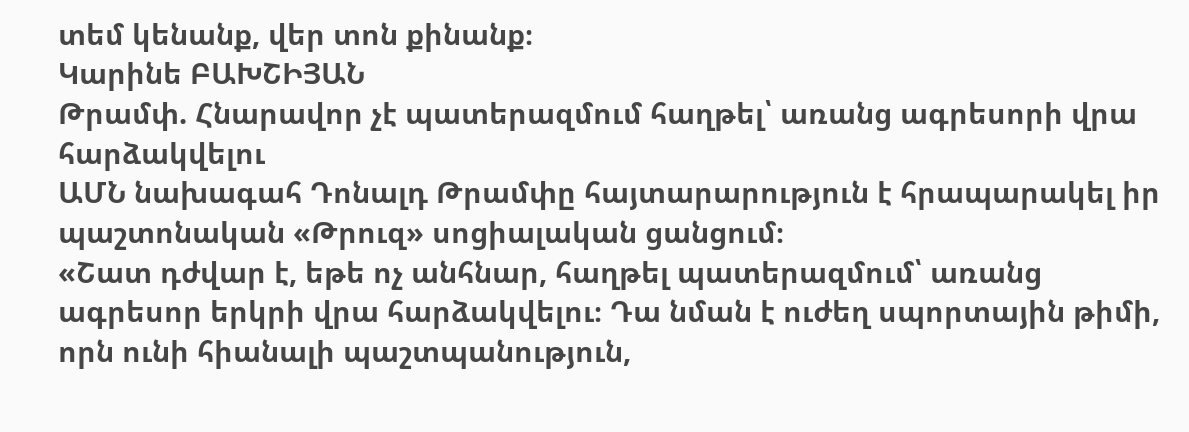տեմ կենանք, վեր տոն քինանք։
Կարինե ԲԱԽՇԻՅԱՆ
Թրամփ. Հնարավոր չէ պատերազմում հաղթել՝ առանց ագրեսորի վրա հարձակվելու
ԱՄՆ նախագահ Դոնալդ Թրամփը հայտարարություն է հրապարակել իր պաշտոնական «Թրուզ» սոցիալական ցանցում։
«Շատ դժվար է, եթե ոչ անհնար, հաղթել պատերազմում՝ առանց ագրեսոր երկրի վրա հարձակվելու։ Դա նման է ուժեղ սպորտային թիմի, որն ունի հիանալի պաշտպանություն,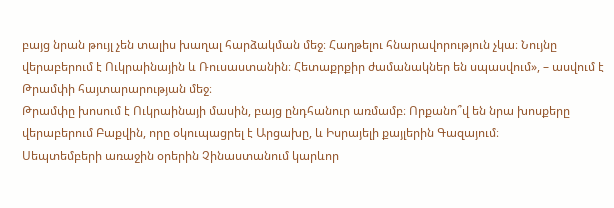բայց նրան թույլ չեն տալիս խաղալ հարձակման մեջ։ Հաղթելու հնարավորություն չկա։ Նույնը վերաբերում է Ուկրաինային և Ռուսաստանին։ Հետաքրքիր ժամանակներ են սպասվում», – ասվում է Թրամփի հայտարարության մեջ։
Թրամփը խոսում է Ուկրաինայի մասին, բայց ընդհանուր առմամբ։ Որքանո՞վ են նրա խոսքերը վերաբերում Բաքվին, որը օկուպացրել է Արցախը, և Իսրայելի քայլերին Գազայում։
Սեպտեմբերի առաջին օրերին Չինաստանում կարևոր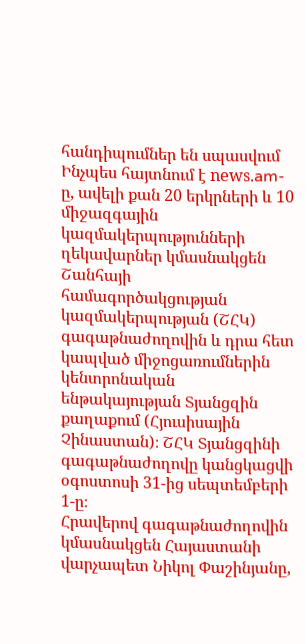հանդիպումներ են սպասվում
Ինչպես հայտնում է nеws.am-ը, ավելի քան 20 երկրների և 10 միջազգային կազմակերպությունների ղեկավարներ կմասնակցեն Շանհայի համագործակցության կազմակերպության (ՇՀԿ) գագաթնաժողովին և դրա հետ կապված միջոցառումներին կենտրոնական ենթակայության Տյանցզին քաղաքում (Հյուսիսային Չինաստան)։ ՇՀԿ Տյանցզինի գագաթնաժողովը կանցկացվի օգոստոսի 31-ից սեպտեմբերի 1-ը։
Հրավերով գագաթնաժողովին կմասնակցեն Հայաստանի վարչապետ Նիկոլ Փաշինյանը,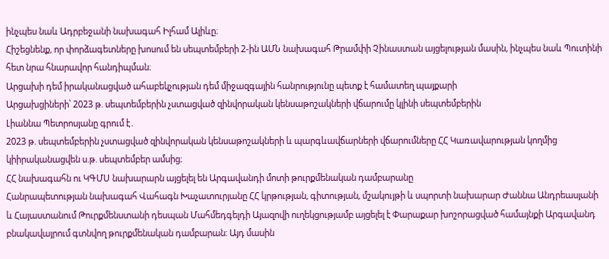ինչպես նաև Ադրբեջանի նախագահ Իլհամ Ալիևը։
Հիշեցնենք, որ փորձագետները խոսում են սեպտեմբերի 2-ին ԱՄՆ նախագահ Թրամփի Չինաստան այցելության մասին, ինչպես նաև Պուտինի հետ նրա հնարավոր հանդիպման։
Արցախի դեմ իրականացված ահաբեկչության դեմ միջազգային հանրությունը պետք է համատեղ պայքարի
Արցախցիների՝ 2023 թ. սեպտեմբերին չստացված զինվորական կենսաթոշակների վճարումը կլինի սեպտեմբերին
Լիաննա Պետրոսյանը գրում է․
2023 թ. սեպտեմբերին չստացված զինվորական կենսաթոշակների և պարգևավճարների վճարումները ՀՀ Կառավարության կողմից կիիրականացվեն ս.թ. սեպտեմբեր ամսից։
ՀՀ նախագահն ու ԿԳՄՍ նախարարն այցելել են Արգավանդի մոտի թուրքմենական դամբարանը
Հանրապետության նախագահ Վահագն Խաչատուրյանը ՀՀ կրթության, գիտության, մշակույթի և սպորտի նախարար Ժաննա Անդրեասյանի և Հայաստանում Թուրքմենստանի դեսպան Մահմեդգելդի Այազովի ուղեկցությամբ այցելել է Փարաքար խոշորացված համայնքի Արգավանդ բնակավայրում գտնվող թուրքմենական դամբարան: Այդ մասին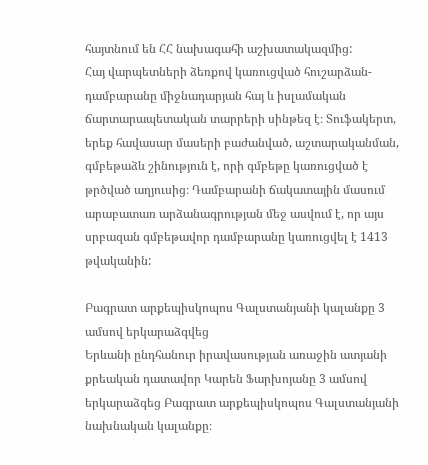հայտնում են ՀՀ նախագահի աշխատակազմից:
Հայ վարպետների ձեռքով կառուցված հուշարձան-դամբարանը միջնադարյան հայ և իսլամական ճարտարապետական տարրերի սինթեզ է։ Տուֆակերտ, երեք հավասար մասերի բաժանված, աշտարականման, գմբեթաձև շինություն է, որի գմբեթը կառուցված է թրծված աղյուսից։ Դամբարանի ճակատային մասում արաբատառ արձանագրության մեջ ասվում է, որ այս սրբազան գմբեթավոր դամբարանը կառուցվել է 1413 թվականին:

Բագրատ արքեպիսկոպոս Գալստանյանի կալանքը 3 ամսով երկարաձգվեց
Երևանի ընդհանուր իրավասության առաջին ատյանի քրեական դատավոր Կարեն Ֆարխոյանը 3 ամսով երկարաձգեց Բագրատ արքեպիսկոպոս Գալստանյանի նախնական կալանքը։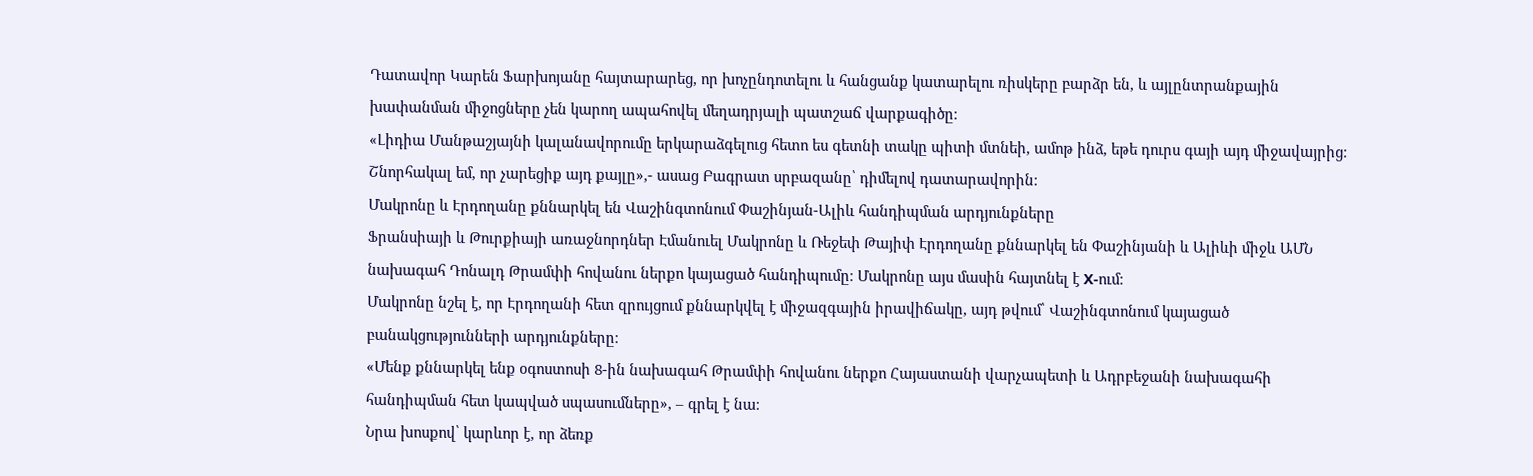Դատավոր Կարեն Ֆարխոյանը հայտարարեց, որ խոչընդոտելու և հանցանք կատարելու ռիսկերը բարձր են, և այլընտրանքային խափանման միջոցները չեն կարող ապահովել մեղադրյալի պատշաճ վարքագիծը։
«Լիդիա Մանթաշյայնի կալանավորումը երկարաձգելուց հետո ես գետնի տակը պիտի մտնեի, ամոթ ինձ, եթե դուրս գայի այդ միջավայրից։ Շնորհակալ եմ, որ չարեցիք այդ քայլը»,- ասաց Բագրատ սրբազանը՝ դիմելով դատարավորին։
Մակրոնը և Էրդողանը քննարկել են Վաշինգտոնում Փաշինյան-Ալիև հանդիպման արդյունքները
Ֆրանսիայի և Թուրքիայի առաջնորդներ Էմանուել Մակրոնը և Ռեջեփ Թայիփ Էրդողանը քննարկել են Փաշինյանի և Ալիևի միջև ԱՄՆ նախագահ Դոնալդ Թրամփի հովանու ներքո կայացած հանդիպումը։ Մակրոնը այս մասին հայտնել է X-ում։
Մակրոնը նշել է, որ Էրդողանի հետ զրույցում քննարկվել է միջազգային իրավիճակը, այդ թվում՝ Վաշինգտոնում կայացած բանակցությունների արդյունքները։
«Մենք քննարկել ենք օգոստոսի 8-ին նախագահ Թրամփի հովանու ներքո Հայաստանի վարչապետի և Ադրբեջանի նախագահի հանդիպման հետ կապված սպասումները», – գրել է նա։
Նրա խոսքով՝ կարևոր է, որ ձեռք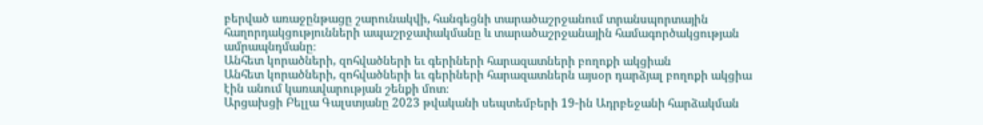բերված առաջընթացը շարունակվի, հանգեցնի տարածաշրջանում տրանսպորտային հաղորդակցությունների ապաշրջափակմանը և տարածաշրջանային համագործակցության ամրապնդմանը։
Անհետ կորածների, զոհվածների եւ գերիների հարազատների բողոքի ակցիան
Անհետ կորածների, զոհվածների եւ գերիների հարազատներն այսօր դարձյալ բողոքի ակցիա էին անում կառավարության շենքի մոտ։
Արցախցի Բելլա Գալստյանը 2023 թվականի սեպտեմբերի 19-ին Ադրբեջանի հարձակման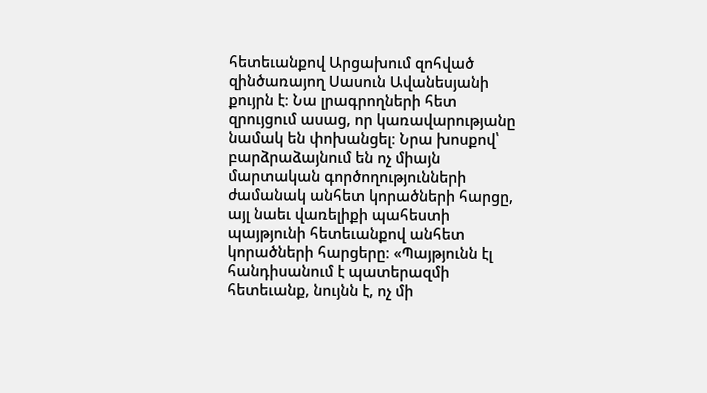հետեւանքով Արցախում զոհված զինծառայող Սասուն Ավանեսյանի քույրն է։ Նա լրագրողների հետ զրույցում ասաց, որ կառավարությանը նամակ են փոխանցել։ Նրա խոսքով՝ բարձրաձայնում են ոչ միայն մարտական գործողությունների ժամանակ անհետ կորածների հարցը, այլ նաեւ վառելիքի պահեստի պայթյունի հետեւանքով անհետ կորածների հարցերը։ «Պայթյունն էլ հանդիսանում է պատերազմի հետեւանք, նույնն է, ոչ մի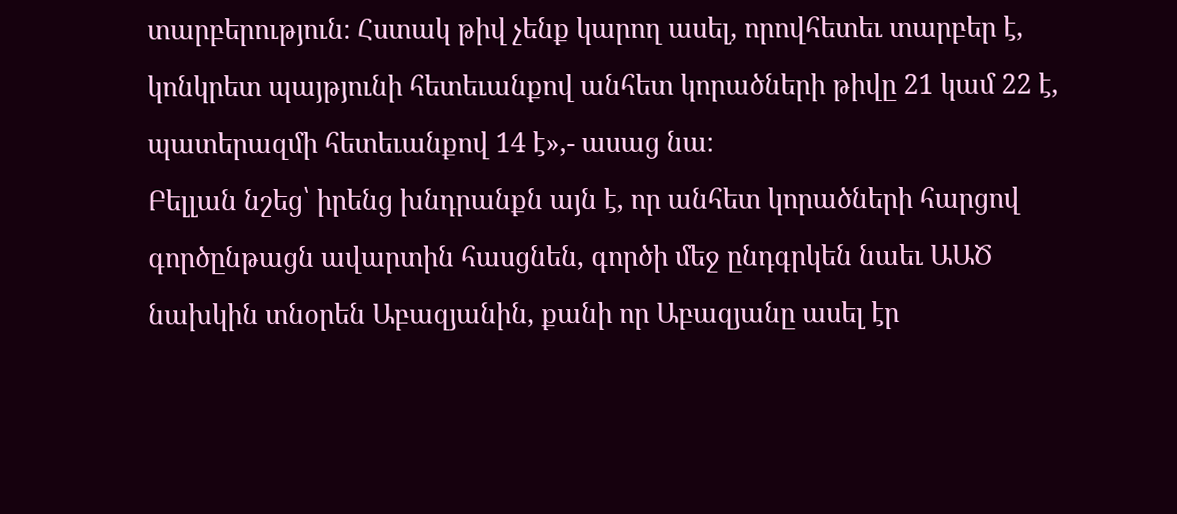տարբերություն։ Հստակ թիվ չենք կարող ասել, որովհետեւ տարբեր է, կոնկրետ պայթյունի հետեւանքով անհետ կորածների թիվը 21 կամ 22 է, պատերազմի հետեւանքով 14 է»,- ասաց նա։
Բելլան նշեց՝ իրենց խնդրանքն այն է, որ անհետ կորածների հարցով գործընթացն ավարտին հասցնեն, գործի մեջ ընդգրկեն նաեւ ԱԱԾ նախկին տնօրեն Աբազյանին, քանի որ Աբազյանը ասել էր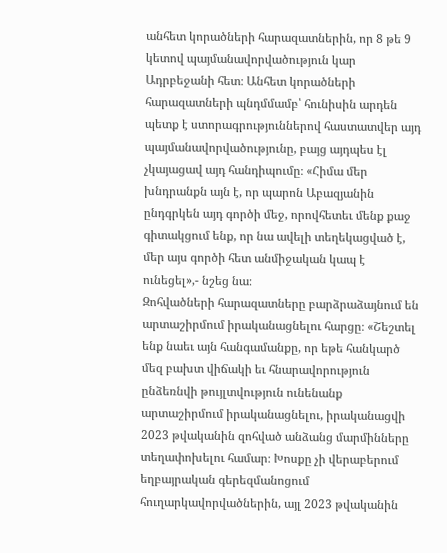անհետ կորածների հարազատներին, որ 8 թե 9 կետով պայմանավորվածություն կար Ադրբեջանի հետ։ Անհետ կորածների հարազատների պնդմմամբ՝ հունիսին արդեն պետք է ստորագրություններով հաստատվեր այդ պայմանավորվածությունը, բայց այդպես էլ չկայացավ այդ հանդիպումը։ «Հիմա մեր խնդրանքն այն է, որ պարոն Աբազյանին ընդգրկեն այդ գործի մեջ, որովհետեւ մենք քաջ գիտակցում ենք, որ նա ավելի տեղեկացված է, մեր այս գործի հետ անմիջական կապ է ունեցել»,- նշեց նա։
Զոհվածների հարազատները բարձրաձայնում են արտաշիրմում իրականացնելու հարցը։ «Շեշտել ենք նաեւ այն հանգամանքը, որ եթե հանկարծ մեզ բախտ վիճակի եւ հնարավորություն ընձեռնվի թույլտվություն ունենանք արտաշիրմում իրականացնելու, իրականացվի 2023 թվականին զոհված անձանց մարմինները տեղափոխելու համար։ Խոսքը չի վերաբերում եղբայրական գերեզմանոցում հուղարկավորվածներին, այլ 2023 թվականին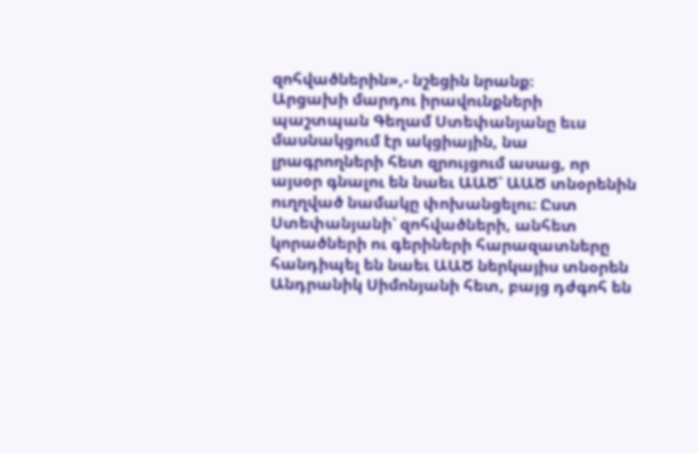զոհվածներին»,- նշեցին նրանք։
Արցախի մարդու իրավունքների պաշտպան Գեղամ Ստեփանյանը եւս մասնակցում էր ակցիային, նա լրագրողների հետ զրույցում ասաց, որ այսօր գնալու են նաեւ ԱԱԾ՝ ԱԱԾ տնօրենին ուղղված նամակը փոխանցելու։ Ըստ Ստեփանյանի՝ զոհվածների, անհետ կորածների ու գերիների հարազատները հանդիպել են նաեւ ԱԱԾ ներկայիս տնօրեն Անդրանիկ Սիմոնյանի հետ, բայց դժգոհ են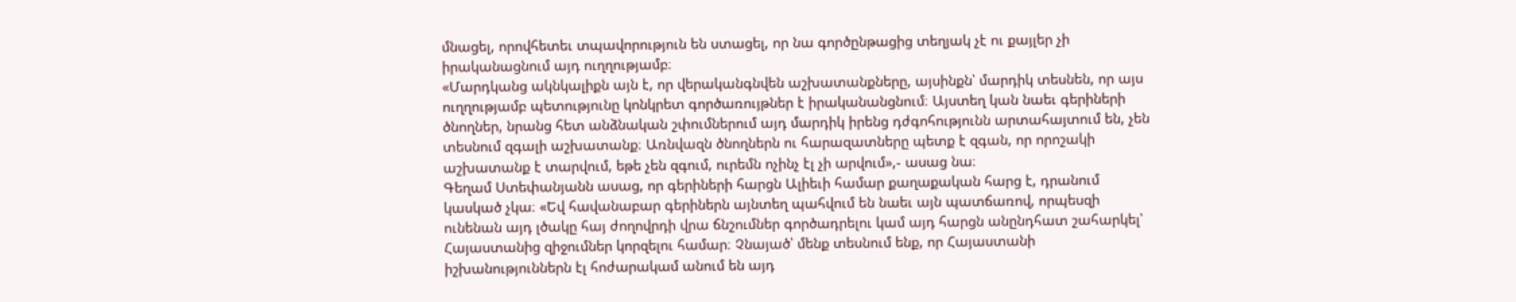մնացել, որովհետեւ տպավորություն են ստացել, որ նա գործընթացից տեղյակ չէ ու քայլեր չի իրականացնում այդ ուղղությամբ։
«Մարդկանց ակնկալիքն այն է, որ վերականգնվեն աշխատանքները, այսինքն՝ մարդիկ տեսնեն, որ այս ուղղությամբ պետությունը կոնկրետ գործառույթներ է իրականանցնում։ Այստեղ կան նաեւ գերիների ծնողներ, նրանց հետ անձնական շփումներում այդ մարդիկ իրենց դժգոհությունն արտահայտում են, չեն տեսնում զգալի աշխատանք։ Առնվազն ծնողներն ու հարազատները պետք է զգան, որ որոշակի աշխատանք է տարվում, եթե չեն զգում, ուրեմն ոչինչ էլ չի արվում»,- ասաց նա։
Գեղամ Ստեփանյանն ասաց, որ գերիների հարցն Ալիեւի համար քաղաքական հարց է, դրանում կասկած չկա։ «Եվ հավանաբար գերիներն այնտեղ պահվում են նաեւ այն պատճառով, որպեսզի ունենան այդ լծակը հայ ժողովրդի վրա ճնշումներ գործադրելու կամ այդ հարցն անընդհատ շահարկել՝ Հայաստանից զիջումներ կորզելու համար։ Չնայած՝ մենք տեսնում ենք, որ Հայաստանի իշխանություններն էլ հոժարակամ անում են այդ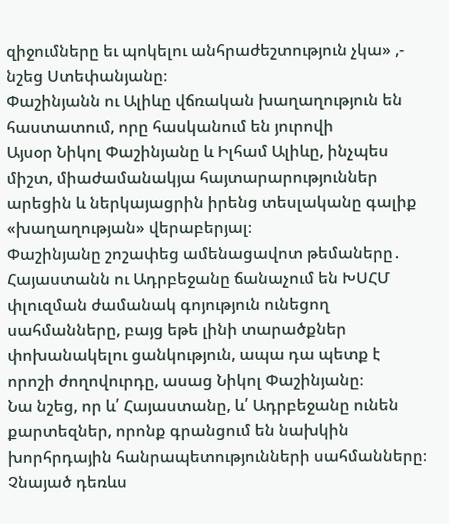զիջումները եւ պոկելու անհրաժեշտություն չկա» ,- նշեց Ստեփանյանը։
Փաշինյանն ու Ալիևը վճռական խաղաղություն են հաստատում, որը հասկանում են յուրովի
Այսօր Նիկոլ Փաշինյանը և Իլհամ Ալիևը, ինչպես միշտ, միաժամանակյա հայտարարություններ արեցին և ներկայացրին իրենց տեսլականը գալիք «խաղաղության» վերաբերյալ։
Փաշինյանը շոշափեց ամենացավոտ թեմաները․
Հայաստանն ու Ադրբեջանը ճանաչում են ԽՍՀՄ փլուզման ժամանակ գոյություն ունեցող սահմանները, բայց եթե լինի տարածքներ փոխանակելու ցանկություն, ապա դա պետք է որոշի ժողովուրդը, ասաց Նիկոլ Փաշինյանը։
Նա նշեց, որ և՛ Հայաստանը, և՛ Ադրբեջանը ունեն քարտեզներ, որոնք գրանցում են նախկին խորհրդային հանրապետությունների սահմանները։ Չնայած դեռևս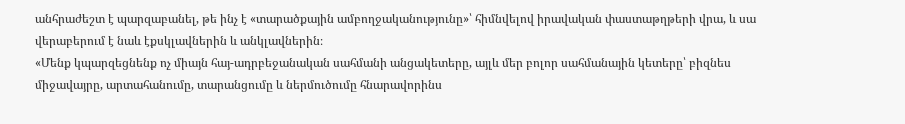անհրաժեշտ է պարզաբանել, թե ինչ է «տարածքային ամբողջականությունը»՝ հիմնվելով իրավական փաստաթղթերի վրա, և սա վերաբերում է նաև էքսկլավներին և անկլավներին։
«Մենք կպարզեցնենք ոչ միայն հայ-ադրբեջանական սահմանի անցակետերը, այլև մեր բոլոր սահմանային կետերը՝ բիզնես միջավայրը, արտահանումը, տարանցումը և ներմուծումը հնարավորինս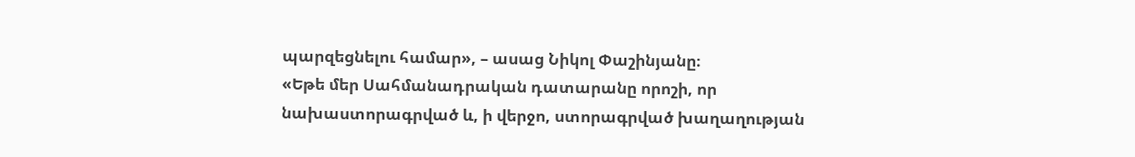պարզեցնելու համար», – ասաց Նիկոլ Փաշինյանը։
«Եթե մեր Սահմանադրական դատարանը որոշի, որ նախաստորագրված և, ի վերջո, ստորագրված խաղաղության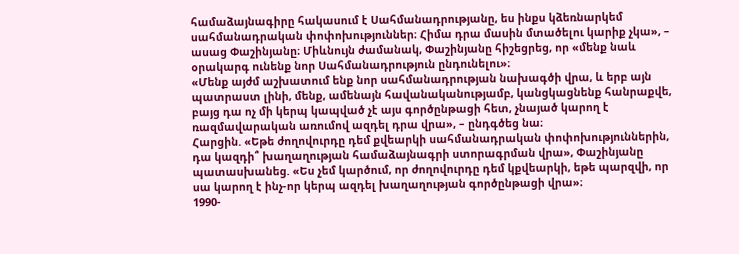համաձայնագիրը հակասում է Սահմանադրությանը, ես ինքս կձեռնարկեմ սահմանադրական փոփոխություններ։ Հիմա դրա մասին մտածելու կարիք չկա», – ասաց Փաշինյանը։ Միևնույն ժամանակ, Փաշինյանը հիշեցրեց, որ «մենք նաև օրակարգ ունենք նոր Սահմանադրություն ընդունելու»։
«Մենք այժմ աշխատում ենք նոր սահմանադրության նախագծի վրա, և երբ այն պատրաստ լինի, մենք, ամենայն հավանականությամբ, կանցկացնենք հանրաքվե, բայց դա ոչ մի կերպ կապված չէ այս գործընթացի հետ, չնայած կարող է ռազմավարական առումով ազդել դրա վրա», – ընդգծեց նա։
Հարցին. «Եթե ժողովուրդը դեմ քվեարկի սահմանադրական փոփոխություններին, դա կազդի՞ խաղաղության համաձայնագրի ստորագրման վրա», Փաշինյանը պատասխանեց. «Ես չեմ կարծում, որ ժողովուրդը դեմ կքվեարկի, եթե պարզվի, որ սա կարող է ինչ-որ կերպ ազդել խաղաղության գործընթացի վրա»։
1990-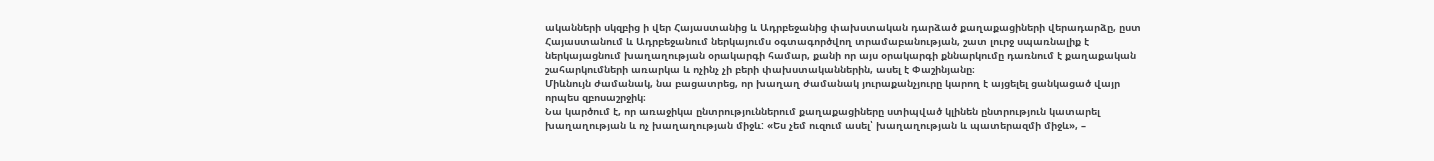ականների սկզբից ի վեր Հայաստանից և Ադրբեջանից փախստական դարձած քաղաքացիների վերադարձը, ըստ Հայաստանում և Ադրբեջանում ներկայումս օգտագործվող տրամաբանության, շատ լուրջ սպառնալիք է ներկայացնում խաղաղության օրակարգի համար, քանի որ այս օրակարգի քննարկումը դառնում է քաղաքական շահարկումների առարկա և ոչինչ չի բերի փախստականներին, ասել է Փաշինյանը։
Միևնույն ժամանակ, նա բացատրեց, որ խաղաղ ժամանակ յուրաքանչյուրը կարող է այցելել ցանկացած վայր որպես զբոսաշրջիկ։
Նա կարծում է, որ առաջիկա ընտրություններում քաղաքացիները ստիպված կլինեն ընտրություն կատարել խաղաղության և ոչ խաղաղության միջև: «Ես չեմ ուզում ասել՝ խաղաղության և պատերազմի միջև», –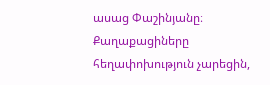ասաց Փաշինյանը։
Քաղաքացիները հեղափոխություն չարեցին,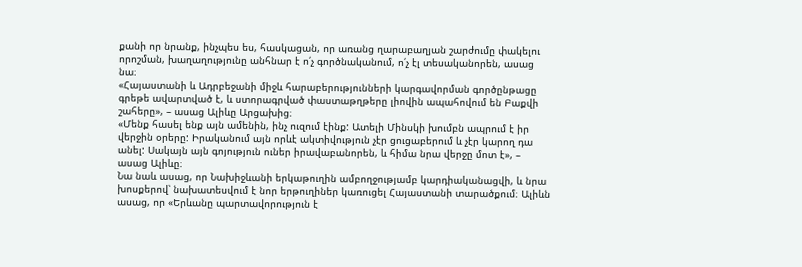քանի որ նրանք, ինչպես ես, հասկացան, որ առանց ղարաբաղյան շարժումը փակելու որոշման, խաղաղությունը անհնար է ո՛չ գործնականում, ո՛չ էլ տեսականորեն, ասաց նա։
«Հայաստանի և Ադրբեջանի միջև հարաբերությունների կարգավորման գործընթացը գրեթե ավարտված է, և ստորագրված փաստաթղթերը լիովին ապահովում են Բաքվի շահերը», – ասաց Ալիևը Արցախից։
«Մենք հասել ենք այն ամենին, ինչ ուզում էինք: Ատելի Մինսկի խումբն ապրում է իր վերջին օրերը: Իրականում այն որևէ ակտիվություն չէր ցուցաբերում և չէր կարող դա անել: Սակայն այն գոյություն ուներ իրավաբանորեն, և հիմա նրա վերջը մոտ է», – ասաց Ալիևը։
Նա նաև ասաց, որ Նախիջևանի երկաթուղին ամբողջությամբ կարդիականացվի, և նրա խոսքերով՝ նախատեսվում է նոր երթուղիներ կառուցել Հայաստանի տարածքում։ Ալիևն ասաց, որ «Երևանը պարտավորություն է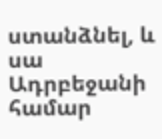ստանձնել, և սա Ադրբեջանի համար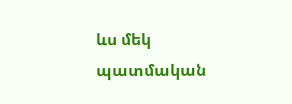ևս մեկ պատմական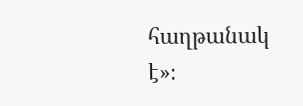հաղթանակ է»։